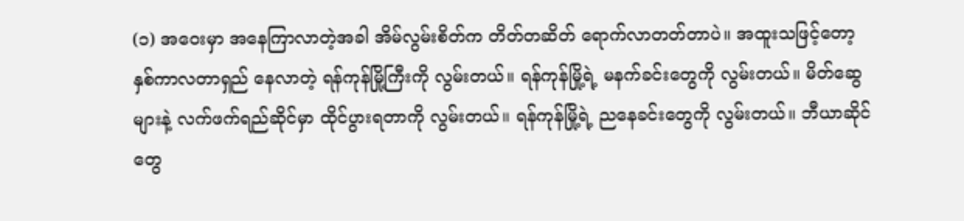(၁) အဝေးမှာ အနေကြာလာတဲ့အခါ အိမ်လွမ်းစိတ်က တိတ်တဆိတ် ရောက်လာတတ်တာပဲ။ အထူးသဖြင့်တော့ နှစ်ကာလတာရှည် နေလာတဲ့ ရန်ကုန်မြို့ကြီးကို လွမ်းတယ်။ ရန်ကုန်မြို့ရဲ့ မနက်ခင်းတွေကို လွမ်းတယ်။ မိတ်ဆွေများနဲ့ လက်ဖက်ရည်ဆိုင်မှာ ထိုင်ပွားရတာကို လွမ်းတယ်။ ရန်ကုန်မြို့ရဲ့ ညနေခင်းတွေကို လွမ်းတယ်။ ဘီယာဆိုင်တွေ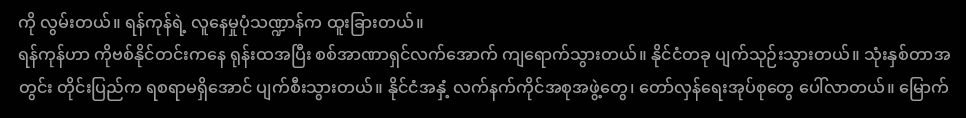ကို လွမ်းတယ်။ ရန်ကုန်ရဲ့ လူနေမှုပုံသဏ္ဍာန်က ထူးခြားတယ်။
ရန်ကုန်ဟာ ကိုဗစ်နိုင်တင်းကနေ ရုန်းထအပြီး စစ်အာဏာရှင်လက်အောက် ကျရောက်သွားတယ်။ နိုင်ငံတခု ပျက်သုဉ်းသွားတယ်။ သုံးနှစ်တာအတွင်း တိုင်းပြည်က ရစရာမရှိအောင် ပျက်စီးသွားတယ်။ နိုင်ငံအနှံ့ လက်နက်ကိုင်အစုအဖွဲ့တွေ၊ တော်လှန်ရေးအုပ်စုတွေ ပေါ်လာတယ်။ မြောက်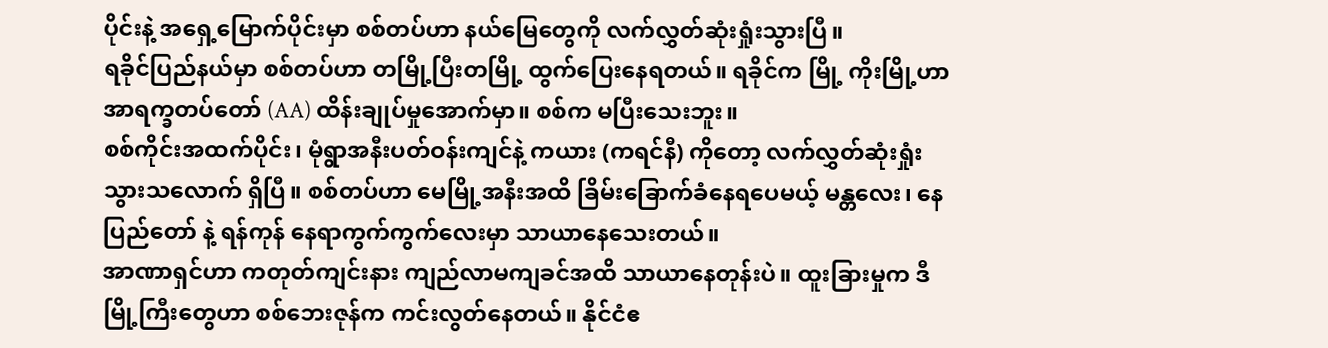ပိုင်းနဲ့ အရှေ့မြောက်ပိုင်းမှာ စစ်တပ်ဟာ နယ်မြေတွေကို လက်လွှတ်ဆုံးရှုံးသွားပြီ။
ရခိုင်ပြည်နယ်မှာ စစ်တပ်ဟာ တမြို့ပြီးတမြို့ ထွက်ပြေးနေရတယ်။ ရခိုင်က မြို့ ကိုးမြို့ဟာ အာရက္ခတပ်တော် (AA) ထိန်းချုပ်မှုအောက်မှာ။ စစ်က မပြီးသေးဘူး။
စစ်ကိုင်းအထက်ပိုင်း၊ မုံရွာအနီးပတ်ဝန်းကျင်နဲ့ ကယား (ကရင်နီ) ကိုတော့ လက်လွှတ်ဆုံးရှုံးသွားသလောက် ရှိပြီ။ စစ်တပ်ဟာ မေမြို့အနီးအထိ ခြိမ်းခြောက်ခံနေရပေမယ့် မန္တလေး၊ နေပြည်တော် နဲ့ ရန်ကုန် နေရာကွက်ကွက်လေးမှာ သာယာနေသေးတယ်။
အာဏာရှင်ဟာ ကတုတ်ကျင်းနား ကျည်လာမကျခင်အထိ သာယာနေတုန်းပဲ။ ထူးခြားမှုက ဒီမြို့ကြီးတွေဟာ စစ်ဘေးဇုန်က ကင်းလွတ်နေတယ်။ နိုင်ငံဧ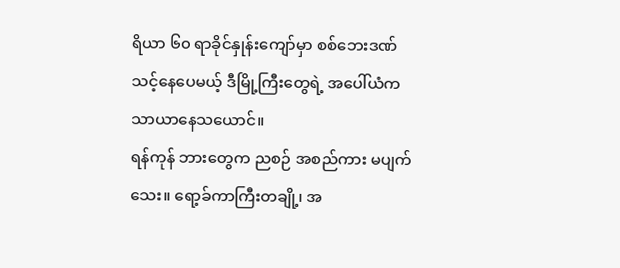ရိယာ ၆၀ ရာခိုင်နှုန်းကျော်မှာ စစ်ဘေးဒဏ်သင့်နေပေမယ့် ဒီမြို့ကြီးတွေရဲ့ အပေါ်ယံက သာယာနေသယောင်။
ရန်ကုန် ဘားတွေက ညစဉ် အစည်ကား မပျက်သေး။ ရော့ခ်ကာကြီးတချို့၊ အ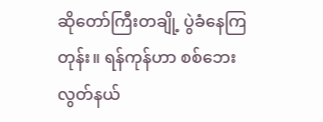ဆိုတော်ကြီးတချို့ ပွဲခံနေကြတုန်း။ ရန်ကုန်ဟာ စစ်ဘေးလွတ်နယ်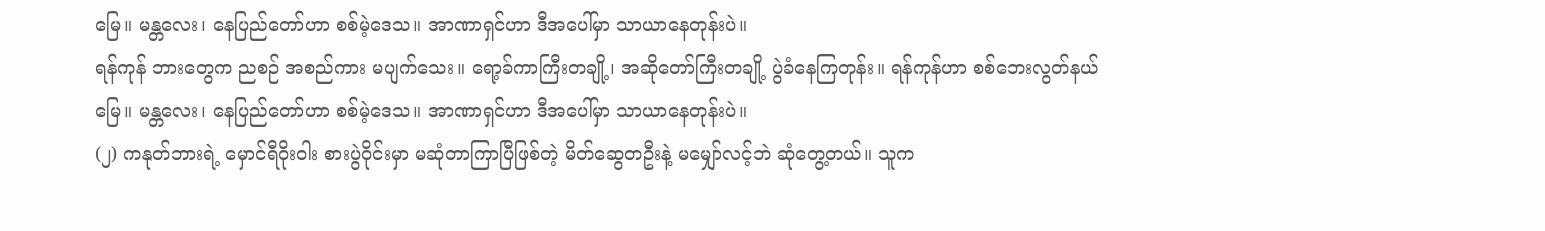မြေ။ မန္တလေး၊ နေပြည်တော်ဟာ စစ်မဲ့ဒေသ။ အာဏာရှင်ဟာ ဒီအပေါ်မှာ သာယာနေတုန်းပဲ။
ရန်ကုန် ဘားတွေက ညစဉ် အစည်ကား မပျက်သေး။ ရော့ခ်ကာကြီးတချို့၊ အဆိုတော်ကြီးတချို့ ပွဲခံနေကြတုန်း။ ရန်ကုန်ဟာ စစ်ဘေးလွတ်နယ်မြေ။ မန္တလေး၊ နေပြည်တော်ဟာ စစ်မဲ့ဒေသ။ အာဏာရှင်ဟာ ဒီအပေါ်မှာ သာယာနေတုန်းပဲ။
(၂) ကနုတ်ဘားရဲ့ မှောင်ရီဝိုးဝါး စားပွဲဝိုင်းမှာ မဆုံတာကြာပြီဖြစ်တဲ့ မိတ်ဆွေတဦးနဲ့ မမျှော်လင့်ဘဲ ဆုံတွေ့တယ်။ သူက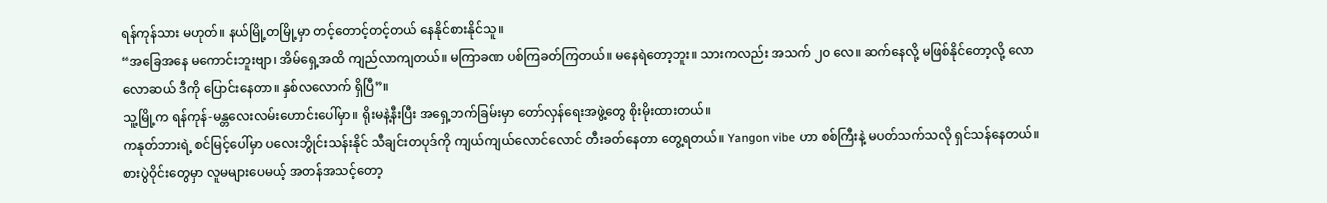ရန်ကုန်သား မဟုတ်။ နယ်မြို့တမြို့မှာ တင့်တောင့်တင့်တယ် နေနိုင်စားနိုင်သူ။
“အခြေအနေ မကောင်းဘူးဗျာ၊ အိမ်ရှေ့အထိ ကျည်လာကျတယ်။ မကြာခဏ ပစ်ကြခတ်ကြတယ်။ မနေရဲတော့ဘူး။ သားကလည်း အသက် ၂၀ လေ။ ဆက်နေလို့ မဖြစ်နိုင်တော့လို့ လောလောဆယ် ဒီကို ပြောင်းနေတာ။ နှစ်လလောက် ရှိပြီ”။
သူ့မြို့က ရန်ကုန်-မန္တလေးလမ်းဟောင်းပေါ်မှာ။ ရိုးမနဲ့နီးပြီး အရှေ့ဘက်ခြမ်းမှာ တော်လှန်ရေးအဖွဲ့တွေ စိုးမိုးထားတယ်။
ကနုတ်ဘားရဲ့ စင်မြင့်ပေါ်မှာ ပလေးဘွိုင်းသန်းနိုင် သီချင်းတပုဒ်ကို ကျယ်ကျယ်လောင်လောင် တီးခတ်နေတာ တွေ့ရတယ်။ Yangon vibe ဟာ စစ်ကြီးနဲ့ မပတ်သက်သလို ရှင်သန်နေတယ်။ စားပွဲဝိုင်းတွေမှာ လူမများပေမယ့် အတန်အသင့်တော့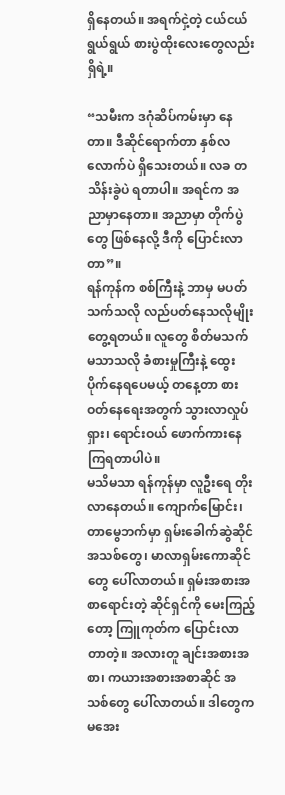ရှိနေတယ်။ အရက်ငှဲ့တဲ့ ငယ်ငယ်ရွယ်ရွယ် စားပွဲထိုးလေးတွေလည်း ရှိရဲ့။

“သမီးက ဒဂုံဆိပ်ကမ်းမှာ နေတာ။ ဒီဆိုင်ရောက်တာ နှစ်လလောက်ပဲ ရှိသေးတယ်။ လခ တသိန်းခွဲပဲ ရတာပါ။ အရင်က အညာမှာနေတာ။ အညာမှာ တိုက်ပွဲတွေ ဖြစ်နေလို့ ဒီကို ပြောင်းလာတာ”။
ရန်ကုန်က စစ်ကြီးနဲ့ ဘာမှ မပတ်သက်သလို လည်ပတ်နေသလိုမျိုး တွေ့ရတယ်။ လူတွေ စိတ်မသက်မသာသလို ခံစားမှုကြီးနဲ့ ထွေးပိုက်နေရပေမယ့် တနေ့တာ စားဝတ်နေရေးအတွက် သွားလာလှုပ်ရှား၊ ရောင်းဝယ် ဖောက်ကားနေကြရတာပါပဲ။
မသိမသာ ရန်ကုန်မှာ လူဦးရေ တိုးလာနေတယ်။ ကျောက်မြောင်း၊ တာမွေဘက်မှာ ရှမ်းခေါက်ဆွဲဆိုင်အသစ်တွေ၊ မာလာရှမ်းကောဆိုင်တွေ ပေါ်လာတယ်။ ရှမ်းအစားအစာရောင်းတဲ့ ဆိုင်ရှင်ကို မေးကြည့်တော့ ကြူကုတ်က ပြောင်းလာတာတဲ့။ အလားတူ ချင်းအစားအစာ၊ ကယားအစားအစာဆိုင် အသစ်တွေ ပေါ်လာတယ်။ ဒါတွေက မအေး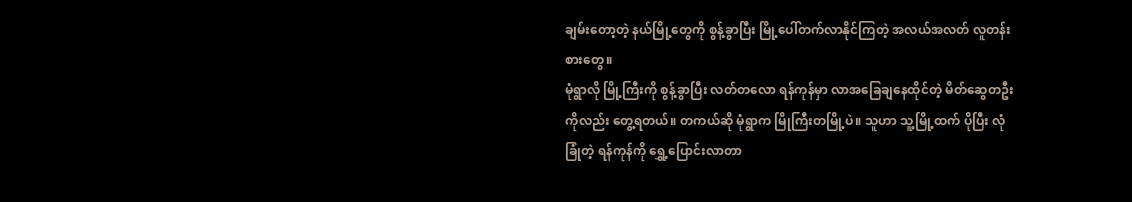ချမ်းတော့တဲ့ နယ်မြို့တွေကို စွန့်ခွာပြီး မြို့ပေါ်တက်လာနိုင်ကြတဲ့ အလယ်အလတ် လူတန်းစားတွေ။
မုံရွာလို မြို့ကြီးကို စွန့်ခွာပြီး လတ်တလော ရန်ကုန်မှာ လာအခြေချနေထိုင်တဲ့ မိတ်ဆွေတဦးကိုလည်း တွေ့ရတယ်။ တကယ်ဆို မုံရွာက မြိုကြီးတမြို့ပဲ။ သူဟာ သူ့မြို့ထက် ပိုပြီး လုံခြုံတဲ့ ရန်ကုန်ကို ရွှေ့ပြောင်းလာတာ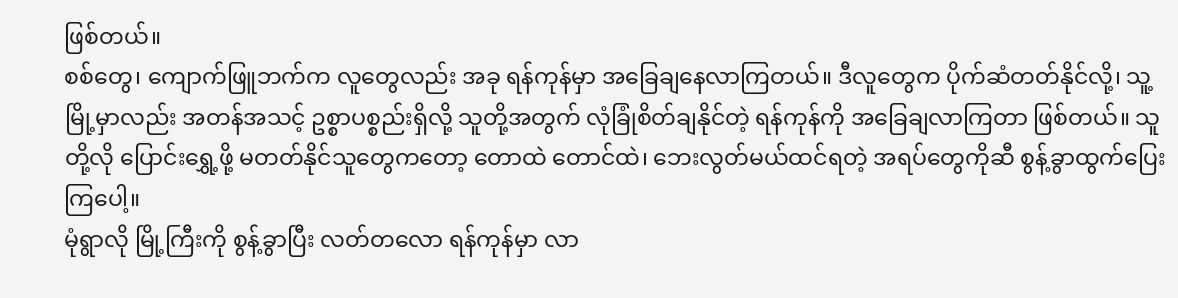ဖြစ်တယ်။
စစ်တွေ၊ ကျောက်ဖြူဘက်က လူတွေလည်း အခု ရန်ကုန်မှာ အခြေချနေလာကြတယ်။ ဒီလူတွေက ပိုက်ဆံတတ်နိုင်လို့၊ သူ့မြို့မှာလည်း အတန်အသင့် ဥစ္စာပစ္စည်းရှိလို့ သူတို့အတွက် လုံခြုံစိတ်ချနိုင်တဲ့ ရန်ကုန်ကို အခြေချလာကြတာ ဖြစ်တယ်။ သူတို့လို ပြောင်းရွှေ့ဖို့ မတတ်နိုင်သူတွေကတော့ တောထဲ တောင်ထဲ၊ ဘေးလွတ်မယ်ထင်ရတဲ့ အရပ်တွေကိုဆီ စွန့်ခွာထွက်ပြေးကြပေါ့။
မုံရွာလို မြို့ကြီးကို စွန့်ခွာပြီး လတ်တလော ရန်ကုန်မှာ လာ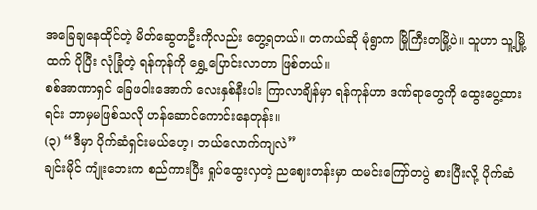အခြေချနေထိုင်တဲ့ မိတ်ဆွေတဦးကိုလည်း တွေ့ရတယ်။ တကယ်ဆို မုံရွာက မြိုကြီးတမြို့ပဲ။ သူဟာ သူ့မြို့ထက် ပိုပြီး လုံခြုံတဲ့ ရန်ကုန်ကို ရွှေ့ပြောင်းလာတာ ဖြစ်တယ်။
စစ်အာဏာရှင် ခြေဖဝါးအောက် လေးနှစ်နီးပါး ကြာလာချိန်မှာ ရန်ကုန်ဟာ ဒဏ်ရာတွေကို ထွေးပွေ့ထားရင်း ဘာမှမဖြစ်သလို ဟန်ဆောင်ကောင်းနေတုန်း။
(၃) “ဒီမှာ ပိုက်ဆံရှင်းမယ်ဟေ့၊ ဘယ်လောက်ကျလဲ”
ချင်းမိုင် ကျုံးဘေးက စည်ကားပြီး ရှုပ်ထွေးလှတဲ့ ညဈေးတန်းမှာ ထမင်းကြော်တပွဲ စားပြီးလို့ ပိုက်ဆံ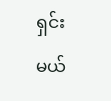ရှင်းမယ်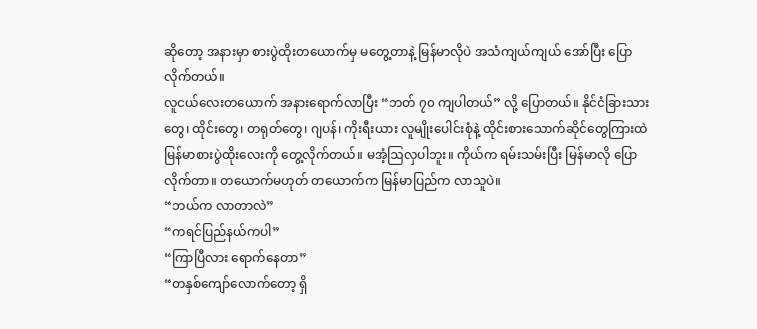ဆိုတော့ အနားမှာ စားပွဲထိုးတယောက်မှ မတွေ့တာနဲ့ မြန်မာလိုပဲ အသံကျယ်ကျယ် အော်ပြီး ပြောလိုက်တယ်။
လူငယ်လေးတယောက် အနားရောက်လာပြီး “ဘတ် ၇၀ ကျပါတယ်” လို့ ပြောတယ်။ နိုင်ငံခြားသားတွေ၊ ထိုင်းတွေ၊ တရုတ်တွေ၊ ဂျပန်၊ ကိုးရီးယား လူမျိုးပေါင်းစုံနဲ့ ထိုင်းစားသောက်ဆိုင်တွေကြားထဲ မြန်မာစားပွဲထိုးလေးကို တွေ့လိုက်တယ်။ မအံ့ဩလှပါဘူး။ ကိုယ်က ရမ်းသမ်းပြီး မြန်မာလို ပြောလိုက်တာ။ တယောက်မဟုတ် တယောက်က မြန်မာပြည်က လာသူပဲ။
“ဘယ်က လာတာလဲ”
“ကရင်ပြည်နယ်ကပါ”
“ကြာပြီလား ရောက်နေတာ”
“တနှစ်ကျော်လောက်တော့ ရှိ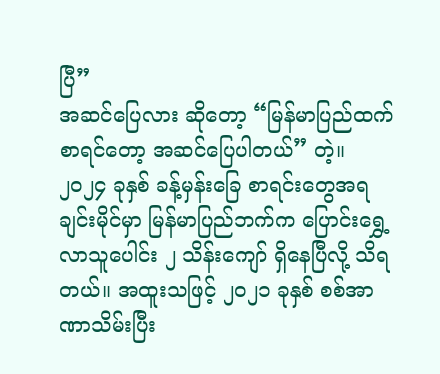ပြီ”
အဆင်ပြေလား ဆိုတော့ “မြန်မာပြည်ထက်စာရင်တော့ အဆင်ပြေပါတယ်” တဲ့။
၂၀၂၄ ခုနှစ် ခန့်မှန်းခြေ စာရင်းတွေအရ ချင်းမိုင်မှာ မြန်မာပြည်ဘက်က ပြောင်းရွှေ့လာသူပေါင်း ၂ သိန်းကျော် ရှိနေပြီလို့ သိရတယ်။ အထူးသဖြင့် ၂၀၂၁ ခုနှစ် စစ်အာဏာသိမ်းပြီး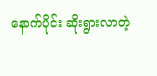နောက်ပိုင်း ဆိုးရွားလာတဲ့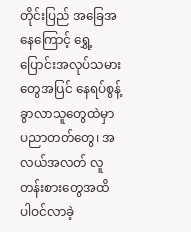တိုင်းပြည် အခြေအနေကြောင့် ရွှေ့ပြောင်းအလုပ်သမားတွေအပြင် နေရပ်စွန့်ခွာလာသူတွေထဲမှာ ပညာတတ်တွေ၊ အလယ်အလတ် လူတန်းစားတွေအထိ ပါဝင်လာခဲ့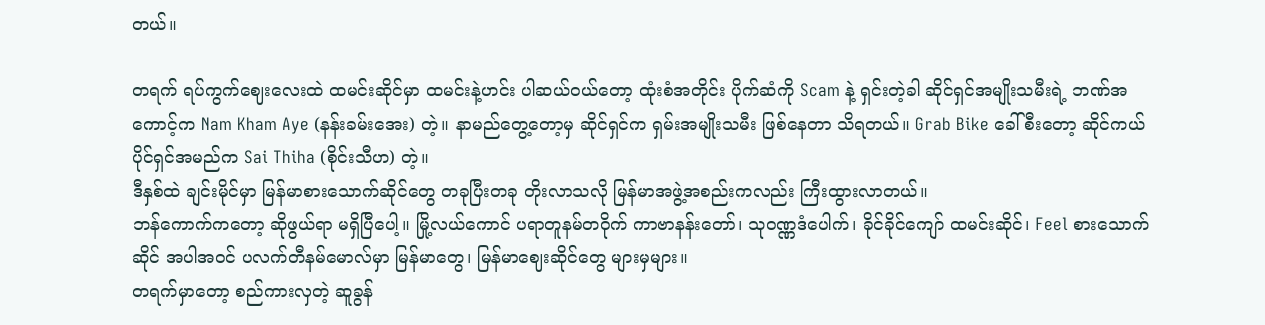တယ်။

တရက် ရပ်ကွက်ဈေးလေးထဲ ထမင်းဆိုင်မှာ ထမင်းနဲ့ဟင်း ပါဆယ်ဝယ်တော့ ထုံးစံအတိုင်း ပိုက်ဆံကို Scam နဲ့ ရှင်းတဲ့ခါ ဆိုင်ရှင်အမျိုးသမီးရဲ့ ဘဏ်အကောင့်က Nam Kham Aye (နန်းခမ်းအေး) တဲ့။ နာမည်တွေ့တော့မှ ဆိုင်ရှင်က ရှမ်းအမျိုးသမီး ဖြစ်နေတာ သိရတယ်။ Grab Bike ခေါ် စီးတော့ ဆိုင်ကယ်ပိုင်ရှင်အမည်က Sai Thiha (စိုင်းသီဟ) တဲ့။
ဒီနှစ်ထဲ ချင်းမိုင်မှာ မြန်မာစားသောက်ဆိုင်တွေ တခုပြီးတခု တိုးလာသလို မြန်မာအဖွဲ့အစည်းကလည်း ကြီးထွားလာတယ်။
ဘန်ကောက်ကတော့ ဆိုဖွယ်ရာ မရှိပြီပေါ့။ မြို့လယ်ကောင် ပရာတူနမ်တဝိုက် ကာဗာနန်းတော်၊ သုဝဏ္ဏဒံပေါက်၊ ခိုင်ခိုင်ကျော် ထမင်းဆိုင်၊ Feel စားသောက်ဆိုင် အပါအဝင် ပလက်တီနမ်မောလ်မှာ မြန်မာတွေ၊ မြန်မာဈေးဆိုင်တွေ များမှများ။
တရက်မှာတော့ စည်ကားလှတဲ့ ဆူခွန်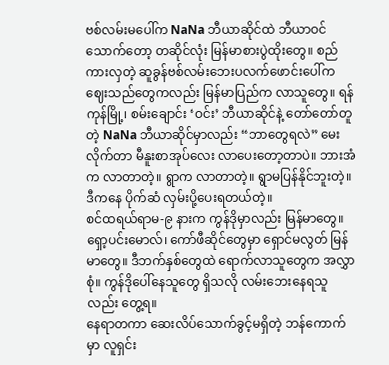ဗစ်လမ်းမပေါ်က NaNa ဘီယာဆိုင်ထဲ ဘီယာဝင်သောက်တော့ တဆိုင်လုံး မြန်မာစားပွဲထိုးတွေ။ စည်ကားလှတဲ့ ဆူခွန်ဗစ်လမ်းဘေးပလက်ဖောင်းပေါ်က ဈေးသည်တွေကလည်း မြန်မာပြည်က လာသူတွေ။ ရန်ကုန်မြို့၊ စမ်းချောင်း ‘ဝင်း’ ဘီယာဆိုင်နဲ့ တော်တော်တူတဲ့ NaNa ဘီယာဆိုင်မှာလည်း “ဘာတွေရလဲ” မေးလိုက်တာ မီနူးစာအုပ်လေး လာပေးတော့တာပဲ။ ဘားအံက လာတာတဲ့။ ရွာက လာတာတဲ့။ ရွာမပြန်နိုင်ဘူးတဲ့။ ဒီကနေ ပိုက်ဆံ လှမ်းပို့ပေးရတယ်တဲ့။
စင်ထရယ်ရာမ-၉ နားက ကွန်ဒိုမှာလည်း မြန်မာတွေ။ ရှော့ပင်းမောလ်၊ ကော်ဖီဆိုင်တွေမှာ ရှောင်မလွတ် မြန်မာတွေ။ ဒီဘက်နှစ်တွေထဲ ရောက်လာသူတွေက အလွှာစုံ။ ကွန်ဒိုပေါ်နေသူတွေ ရှိသလို လမ်းဘေးနေရသူလည်း တွေ့ရ။
နေရာတကာ ဆေးလိပ်သောက်ခွင့်မရှိတဲ့ ဘန်ကောက်မှာ လူရှင်း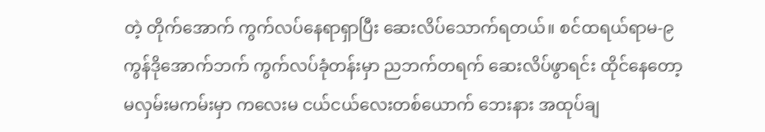တဲ့ တိုက်အောက် ကွက်လပ်နေရာရှာပြီး ဆေးလိပ်သောက်ရတယ်။ စင်ထရယ်ရာမ-၉ ကွန်ဒိုအောက်ဘက် ကွက်လပ်ခုံတန်းမှာ ညဘက်တရက် ဆေးလိပ်ဖွာရင်း ထိုင်နေတော့ မလှမ်းမကမ်းမှာ ကလေးမ ငယ်ငယ်လေးတစ်ယောက် ဘေးနား အထုပ်ချ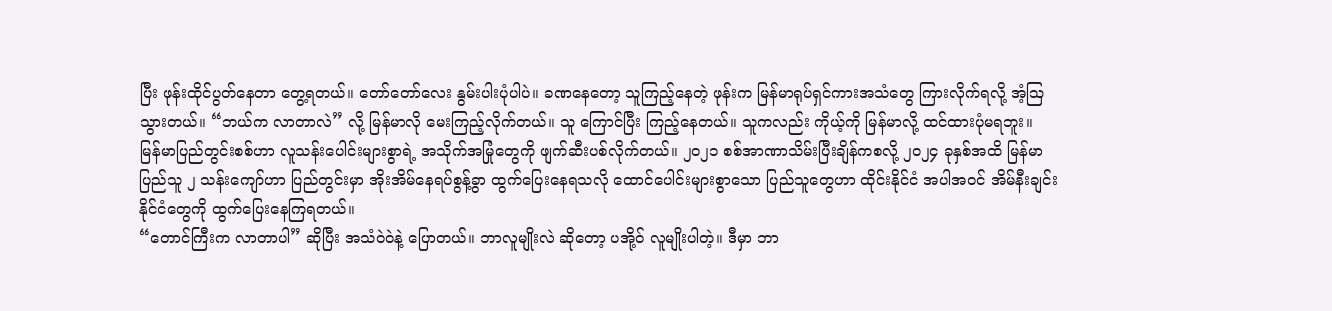ပြီး ဖုန်းထိုင်ပွတ်နေတာ တွေ့ရတယ်။ တော်တော်လေး နွမ်းပါးပုံပါပဲ။ ခဏနေတော့ သူကြည့်နေတဲ့ ဖုန်းက မြန်မာရုပ်ရှင်ကားအသံတွေ ကြားလိုက်ရလို့ အံ့ဩသွားတယ်။ “ဘယ်က လာတာလဲ” လို့ မြန်မာလို မေးကြည့်လိုက်တယ်။ သူ ကြောင်ပြီး ကြည့်နေတယ်။ သူကလည်း ကိုယ့်ကို မြန်မာလို့ ထင်ထားပုံမရဘူး။
မြန်မာပြည်တွင်းစစ်ဟာ လူသန်းပေါင်းများစွာရဲ့ အသိုက်အမြုံတွေကို ဖျက်ဆီးပစ်လိုက်တယ်။ ၂၀၂၁ စစ်အာဏာသိမ်းပြီးချိန်ကစလို့ ၂၀၂၄ ခုနှစ်အထိ မြန်မာပြည်သူ ၂ သန်းကျော်ဟာ ပြည်တွင်းမှာ အိုးအိမ်နေရပ်စွန့်ခွာ ထွက်ပြေးနေရသလို ထောင်ပေါင်းများစွာသော ပြည်သူတွေဟာ ထိုင်းနိုင်ငံ အပါအဝင် အိမ်နီးချင်းနိုင်ငံတွေကို ထွက်ပြေးနေကြရတယ်။
“တောင်ကြီးက လာတာပါ” ဆိုပြီး အသံဝဲဝဲနဲ့ ပြောတယ်။ ဘာလူမျိုးလဲ ဆိုတော့ ပအို့ဝ် လူမျိုးပါတဲ့။ ဒီမှာ ဘာ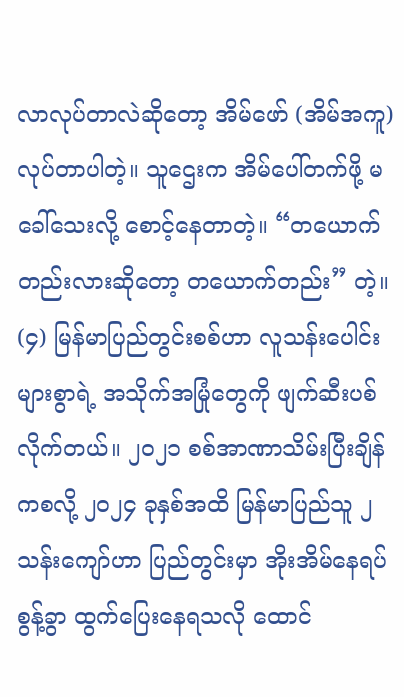လာလုပ်တာလဲဆိုတော့ အိမ်ဖော် (အိမ်အကူ) လုပ်တာပါတဲ့။ သူဌေးက အိမ်ပေါ်တက်ဖို့ မခေါ်သေးလို့ စောင့်နေတာတဲ့။ “တယောက်တည်းလားဆိုတော့ တယောက်တည်း” တဲ့။
(၄) မြန်မာပြည်တွင်းစစ်ဟာ လူသန်းပေါင်းများစွာရဲ့ အသိုက်အမြုံတွေကို ဖျက်ဆီးပစ်လိုက်တယ်။ ၂၀၂၁ စစ်အာဏာသိမ်းပြီးချိန်ကစလို့ ၂၀၂၄ ခုနှစ်အထိ မြန်မာပြည်သူ ၂ သန်းကျော်ဟာ ပြည်တွင်းမှာ အိုးအိမ်နေရပ်စွန့်ခွာ ထွက်ပြေးနေရသလို ထောင်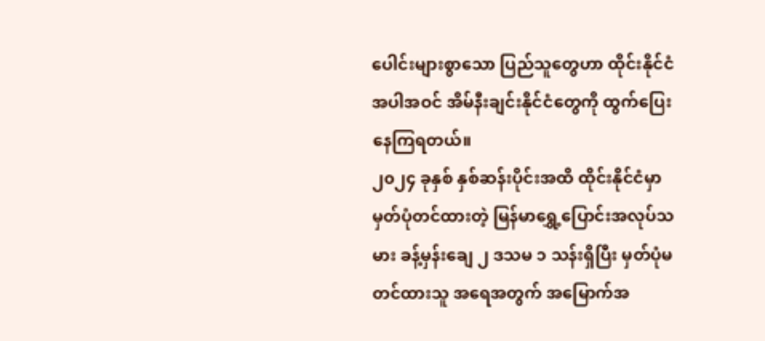ပေါင်းများစွာသော ပြည်သူတွေဟာ ထိုင်းနိုင်ငံ အပါအဝင် အိမ်နီးချင်းနိုင်ငံတွေကို ထွက်ပြေးနေကြရတယ်။
၂၀၂၄ ခုနှစ် နှစ်ဆန်းပိုင်းအထိ ထိုင်းနိုင်ငံမှာ မှတ်ပုံတင်ထားတဲ့ မြန်မာရွှေ့ပြောင်းအလုပ်သမား ခန့်မှန်းချေ ၂ ဒသမ ၁ သန်းရှိပြီး မှတ်ပုံမတင်ထားသူ အရေအတွက် အမြောက်အ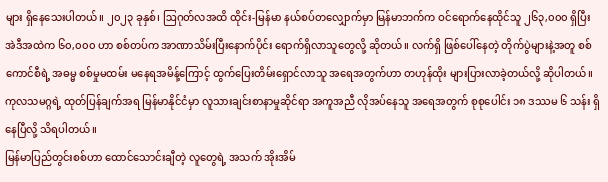များ ရှိနေသေးပါတယ်။ ၂၀၂၃ ခုနှစ်၊ ဩဂုတ်လအထိ ထိုင်း-မြန်မာ နယ်စပ်တလျှောက်မှာ မြန်မာဘက်က ဝင်ရောက်နေထိုင်သူ ၂၆၃,၀၀၀ ရှိပြီး အဲဒီအထဲက ၆၀,၀၀၀ ဟာ စစ်တပ်က အာဏာသိမ်းပြီးနောက်ပိုင်း ရောက်ရှိလာသူတွေလို့ ဆိုတယ်။ လက်ရှိ ဖြစ်ပေါ်နေတဲ့ တိုက်ပွဲများနဲ့အတူ စစ်ကောင်စီရဲ့ အဓမ္မ စစ်မှုမထမ်း မနေရအမိန့်ကြောင့် ထွက်ပြေးတိမ်းရှောင်လာသူ အရေအတွက်ဟာ တဟုန်ထိုး များပြားလာခဲ့တယ်လို့ ဆိုပါတယ်။
ကုလသမဂ္ဂရဲ့ ထုတ်ပြန်ချက်အရ မြန်မာနိုင်ငံမှာ လူသားချင်းစာနာမှုဆိုင်ရာ အကူအညီ လိုအပ်နေသူ အရေအတွက် စုစုပေါင်း ၁၈ ဒဿမ ၆ သန်း ရှိနေပြီလို့ သိရပါတယ်။
မြန်မာပြည်တွင်းစစ်ဟာ ထောင်သောင်းချီတဲ့ လူတွေရဲ့ အသက် အိုးအိမ်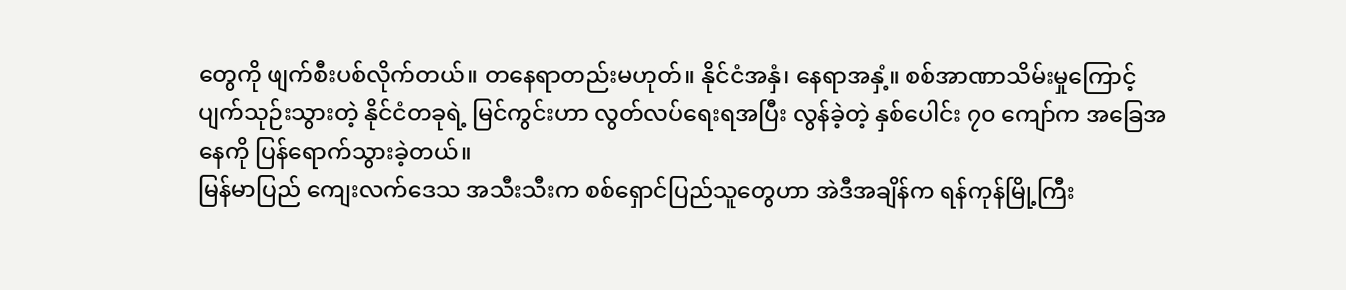တွေကို ဖျက်စီးပစ်လိုက်တယ်။ တနေရာတည်းမဟုတ်။ နိုင်ငံအနှံ၊ နေရာအနှံ့။ စစ်အာဏာသိမ်းမှုကြောင့် ပျက်သုဉ်းသွားတဲ့ နိုင်ငံတခုရဲ့ မြင်ကွင်းဟာ လွတ်လပ်ရေးရအပြီး လွန်ခဲ့တဲ့ နှစ်ပေါင်း ၇၀ ကျော်က အခြေအနေကို ပြန်ရောက်သွားခဲ့တယ်။
မြန်မာပြည် ကျေးလက်ဒေသ အသီးသီးက စစ်ရှောင်ပြည်သူတွေဟာ အဲဒီအချိန်က ရန်ကုန်မြို့ကြီး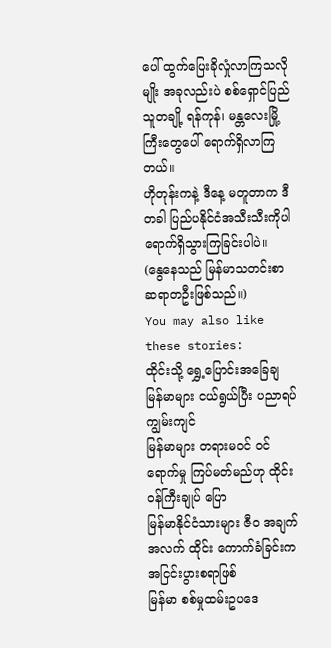ပေါ် ထွက်ပြေးခိုလှုံလာကြသလိုမျိုး အခုလည်းပဲ စစ်ရှောင်ပြည်သူတချို့ ရန်ကုန်၊ မန္တလေးမြို့ကြီးတွေပေါ် ရောက်ရှိလာကြတယ်။
ဟိုတုန်းကနဲ့ ဒီနေ့ မတူတာက ဒီတခါ ပြည်ပနိုင်ငံအသီးသီးကိုပါ ရောက်ရှိသွားကြခြင်းပါပဲ။
(နွေနေသည် မြန်မာသတင်းစာဆရာတဦးဖြစ်သည်။)
You may also like these stories:
ထိုင်းသို့ ရွှေ့ပြောင်းအခြေချ မြန်မာများ ငယ်ရွယ်ပြီး ပညာရပ် ကျွမ်းကျင်
မြန်မာများ တရားမဝင် ဝင်ရောက်မှု ကြပ်မတ်မည်ဟု ထိုင်းဝန်ကြီးချုပ် ပြော
မြန်မာနိုင်ငံသားများ ဇီဝ အချက်အလက် ထိုင်း ကောက်ခံခြင်းက အငြင်းပွားစရာဖြစ်
မြန်မာ စစ်မှုထမ်းဥပဒေ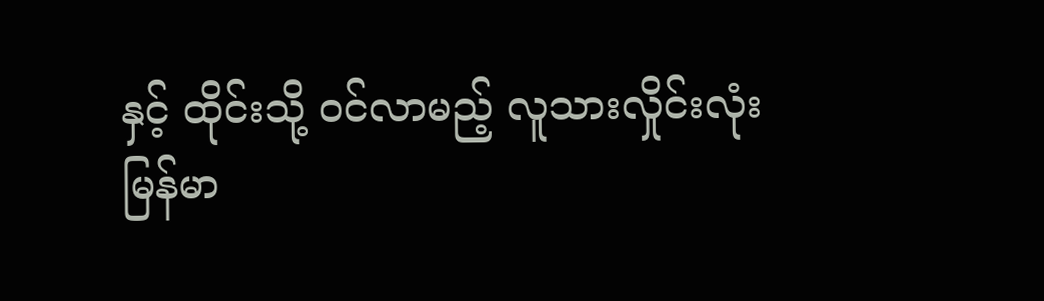နှင့် ထိုင်းသို့ ဝင်လာမည့် လူသားလှိုင်းလုံး
မြန်မာ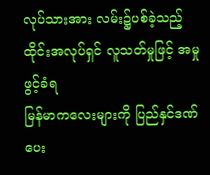လုပ်သားအား လမ်း၌ပစ်ခဲ့သည့် ထိုင်းအလုပ်ရှင် လူသတ်မှုဖြင့် အမှုဖွင့်ခံရ
မြန်မာကလေးများကို ပြည်နှင်ဒဏ်ပေး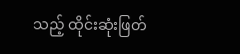သည့် ထိုင်းဆုံးဖြတ်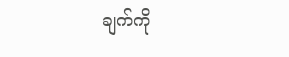ချက်ကို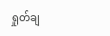ရှုတ်ချ